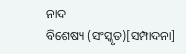ନାଦ
ବିଶେଷ୍ୟ (ସଂସ୍କୃତ)[ସମ୍ପାଦନା]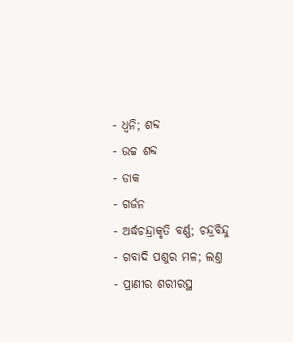- ଧ୍ଵନି; ଶବ୍ଦ
- ଉଚ୍ଚ ଶବ୍ଦ
- ଡାକ
- ଗର୍ଜନ
- ଅର୍ଦ୍ଧଚନ୍ଦ୍ରାକୃତି ବର୍ଣ୍ଣ; ଚନ୍ଦ୍ରବିନ୍ଦୁ
- ଗବାଦି ପଶୁର ମଳ; ଲଣ୍ତ
- ପ୍ରାଣୀର ଶରୀରସ୍ଥ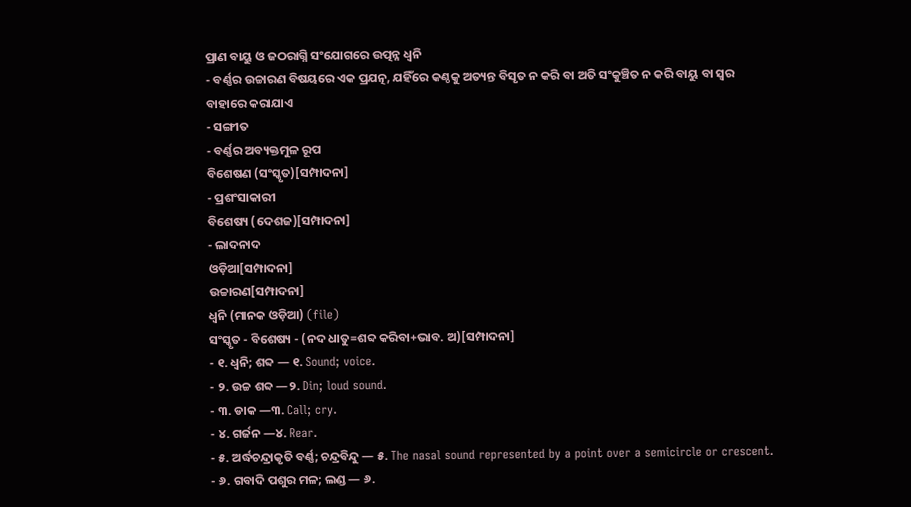ପ୍ରାଣ ବାୟୁ ଓ ଜଠରାଗ୍ନି ସଂଯୋଗରେ ଉତ୍ପନ୍ନ ଧ୍ଵନି
- ବର୍ଣ୍ଣର ଉଚ୍ଚାରଣ ବିଷୟରେ ଏକ ପ୍ରଯତ୍ନ, ଯହିଁରେ କଣ୍ଠକୁ ଅତ୍ୟନ୍ତ ବିସୃତ ନ କରି ବା ଅତି ସଂକୁଞ୍ଚିତ ନ କରି ବାୟୁ ବା ସ୍ଵର ବାହାରେ କରାଯାଏ
- ସଙ୍ଗୀତ
- ବର୍ଣ୍ଣର ଅବ୍ୟକ୍ତମୁଳ ରୂପ
ବିଶେଷଣ (ସଂସ୍କୃତ)[ସମ୍ପାଦନା]
- ପ୍ରଶଂସାକାରୀ
ବିଶେଷ୍ୟ (ଦେଶଜ)[ସମ୍ପାଦନା]
- ଲାଦନାଦ
ଓଡ଼ିଆ[ସମ୍ପାଦନା]
ଉଚ୍ଚାରଣ[ସମ୍ପାଦନା]
ଧ୍ୱନି (ମାନକ ଓଡ଼ିଆ) (file)
ସଂସ୍କୃତ - ବିଶେଷ୍ୟ - (ନଦ ଧାତୁ=ଶବ୍ଦ କରିବା+ଭାବ. ଅ)[ସମ୍ପାଦନା]
- ୧. ଧ୍ୱନି; ଶବ୍ଦ — ୧. Sound; voice.
- ୨. ଉଚ୍ଚ ଶବ୍ଦ —୨. Din; loud sound.
- ୩. ଡାକ —୩. Call; cry.
- ୪. ଗର୍ଜନ —୪. Rear.
- ୫. ଅର୍ଦ୍ଧଚନ୍ଦ୍ରାକୃତି ବର୍ଣ୍ଣ; ଚନ୍ଦ୍ରବିନ୍ଦୁ — ୫. The nasal sound represented by a point over a semicircle or crescent.
- ୬. ଗବାଦି ପଶୁର ମଳ; ଲଣ୍ଡ — ୬.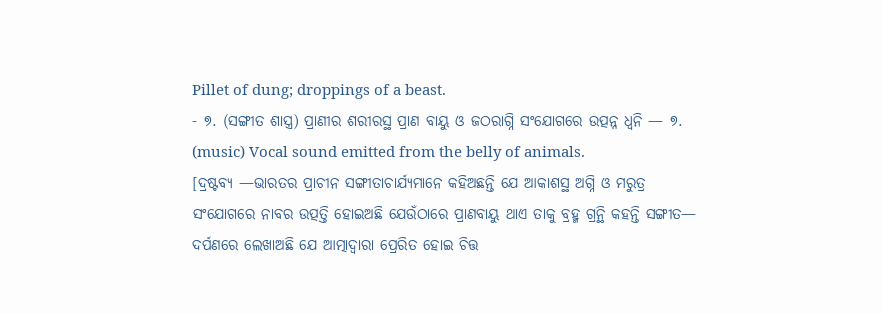Pillet of dung; droppings of a beast.
- ୭. (ସଙ୍ଗୀତ ଶାସ୍ତ୍ର) ପ୍ରାଣୀର ଶରୀରସ୍ଥ ପ୍ରାଣ ବାୟୁ ଓ ଜଠରାଗ୍ନି ସଂଯୋଗରେ ଉତ୍ପନ୍ନ ଧ୍ୱନି — ୭. (music) Vocal sound emitted from the belly of animals.
[ଦ୍ରଷ୍ଟବ୍ୟ —ଭାରତର ପ୍ରାଚୀନ ସଙ୍ଗୀତାଚାର୍ଯ୍ୟମାନେ କହିଅଛନ୍ତି ଯେ ଆକାଶସ୍ଥ ଅଗ୍ନି ଓ ମରୁତ୍ର ସଂଯୋଗରେ ନାବର ଉତ୍ପତ୍ତି ହୋଇଅଛି ଯେଉଁଠାରେ ପ୍ରାଣବାୟୁ ଥାଏ ତାକୁ ବ୍ରହ୍ମ ଗ୍ରନ୍ଥି କହନ୍ତି ସଙ୍ଗୀତ— ଦର୍ପଣରେ ଲେଖାଅଛି ଯେ ଆତ୍ମାଦ୍ୱାରା ପ୍ରେରିତ ହୋଇ ଚିତ୍ତ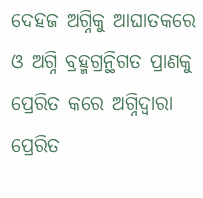ଦେହଜ ଅଗ୍ନିକୁ ଆଘାତକରେ ଓ ଅଗ୍ନି ବ୍ରହ୍ମଗ୍ରନ୍ଥିଗତ ପ୍ରାଣକୁ ପ୍ରେରିତ କରେ ଅଗ୍ନିଦ୍ୱାରା ପ୍ରେରିତ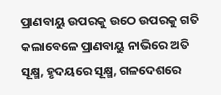ପ୍ରାଣବାୟୁ ଉପରକୁ ଉଠେ ଉପରକୁ ଗତି କଲାବେଳେ ପ୍ରାଣବାୟୁ ନାଭିରେ ଅତି ସୂକ୍ଷ୍ମ, ହୃଦୟରେ ସୂକ୍ଷ୍ମ, ଗଳଦେଶରେ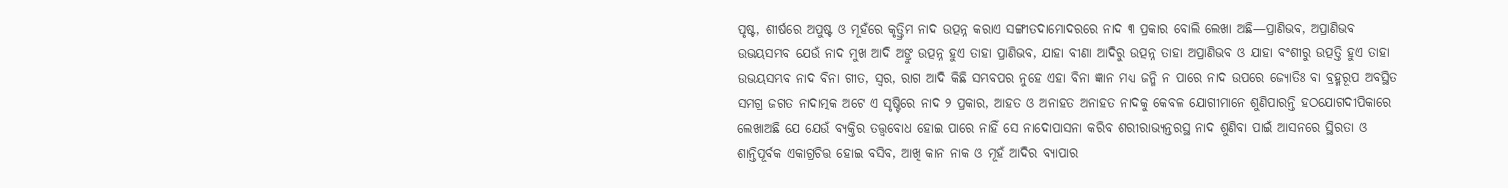ପୃଷ୍ଟ, ଶୀର୍ଷରେ ଅପୁଷ୍ଟ ଓ ମୂହଁରେ କୃତ୍ତ୍ରିମ ନାଦ ଉତ୍ପନ୍ନ କରାଏ ସଙ୍ଗୀତଦାମୋଦରରେ ନାଦ ୩ ପ୍ରକାର ବୋଲି ଲେଖା ଅଛି—ପ୍ରାଣିଭବ, ଅପ୍ରାଣିଭବ ଉଭୟସମ୍ଭବ ଯେଉଁ ନାଦ ମୁଖ ଆଦି ଅଙ୍ରୁ ଉତ୍ପନ୍ନ ହୁଏ ତାହା ପ୍ରାଣିଭବ, ଯାହା ବୀଣା ଆଦିରୁ ଉତ୍ପନ୍ନ ତାହା ଅପ୍ରାଣିଭବ ଓ ଯାହା ବଂଶୀରୁ ଉତ୍ପତ୍ତି ହୁଏ ତାହା ଉଭୟସମ୍ଭବ ନାଦ ବିନା ଗୀତ, ସ୍ୱର, ରାଗ ଆଦି କିଛି ସମ୍ଭବପର ନୁହେ ଏହା ବିନା ଜ୍ଞାନ ମଧ୍ୟ ଜନ୍ମି ନ ପାରେ ନାଦ ଉପରେ ଜ୍ୟୋତିଃ ବା ବ୍ରହ୍ମରୂପ ଅବସ୍ଥିତ ସମଗ୍ର ଜଗତ ନାଦାତ୍ମକ ଅଟେ ଏ ସୃଷ୍ଟିରେ ନାଦ ୨ ପ୍ରକାର, ଆହତ ଓ ଅନାହତ ଅନାହତ ନାଦକୁ କେବଳ ଯୋଗୀମାନେ ଶୁଣିପାରନ୍ତି ହଠଯୋଗଦୀପିକାରେ ଲେଖାଅଛି ଯେ ଯେଉଁ ବ୍ୟକ୍ତିର ତତ୍ତ୍ୱବୋଧ ହୋଇ ପାରେ ନାହିଁ ସେ ନାଦୋପାସନା କରିବ ଶରୀରାଭ୍ୟନ୍ତରସ୍ଥ ନାଦ ଶୁଣିବା ପାଇଁ ଆସନରେ ସ୍ଥିରତା ଓ ଶାନ୍ତିପୂର୍ବକ ଏକାଗ୍ରଚିତ୍ତ ହୋଇ ବସିବ, ଆଖି କାନ ନାକ ଓ ମୂହଁ ଆଦିର ବ୍ୟାପାର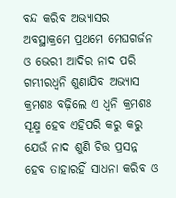ବନ୍ଦ କରିବ ଅଭ୍ୟାସର ଅବସ୍ଥାକ୍ରମେ ପ୍ରଥମେ ମେଘଗର୍ଜନ ଓ ଭେରୀ ଆଦିର ନାଦ ପରି ଗମ୍ଭୀରଧ୍ୱନି ଶୁଣାଯିବ ଅଭ୍ୟାସ କ୍ରମଶଃ ବଢ଼ିଲେ ଏ ଧ୍ୱନି କ୍ରମଶଃ ସୂକ୍ଷ୍ମ ହେବ ଏହିପରି କରୁ କରୁ ଯେଉଁ ନାଦ ଶୁଣି ଚିତ୍ତ ପ୍ରସନ୍ନ ହେବ ତାହାରହିଁ ସାଧନା କରିବ ଓ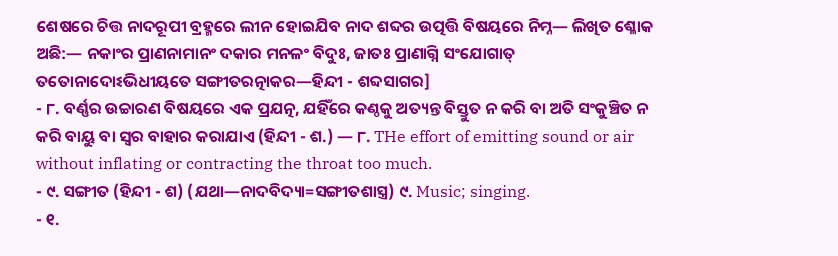ଶେଷରେ ଚିତ୍ତ ନାଦରୂପୀ ବ୍ରହ୍ମରେ ଲୀନ ହୋଇଯିବ ନାଦ ଶବ୍ଦର ଉତ୍ପତ୍ତି ବିଷୟରେ ନିମ୍ନ— ଲିଖିତ ଶ୍ଳୋକ ଅଛି:— ନକାଂର ପ୍ରାଣନାମାନଂ ଦକାର ମନଳଂ ବିଦୁଃ, ଜାତଃ ପ୍ରାଣାଗ୍ନି ସଂଯୋଗାତ୍ ତତୋନାଦୋଽଭିଧୀୟତେ ସଙ୍ଗୀତରତ୍ନାକର—ହିନ୍ଦୀ - ଶବ୍ଦସାଗର]
- ୮. ବର୍ଣ୍ଣର ଉଚ୍ଚାରଣ ବିଷୟରେ ଏକ ପ୍ରଯତ୍ନ, ଯହିଁରେ କଣ୍ଠକୁ ଅତ୍ୟନ୍ତ ବିସ୍ତୁତ ନ କରି ବା ଅତି ସଂକୁଞ୍ଚିତ ନ କରି ବାୟୁ ବା ସ୍ୱର ବାହାର କରାଯାଏ (ହିନ୍ଦୀ - ଶ.) — ୮. THe effort of emitting sound or air without inflating or contracting the throat too much.
- ୯. ସଙ୍ଗୀତ (ହିନ୍ଦୀ - ଶ) (ଯଥା—ନାଦବିଦ୍ୟା=ସଙ୍ଗୀତଶାସ୍ତ୍ର) ୯. Music; singing.
- ୧.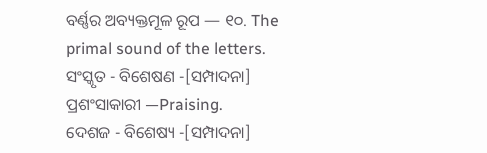ବର୍ଣ୍ଣର ଅବ୍ୟକ୍ତମୂଳ ରୂପ — ୧୦. The primal sound of the letters.
ସଂସ୍କୃତ - ବିଶେଷଣ -[ସମ୍ପାଦନା]
ପ୍ରଶଂସାକାରୀ —Praising.
ଦେଶଜ - ବିଶେଷ୍ୟ -[ସମ୍ପାଦନା]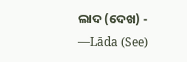ଲାଦ (ଦେଖ) - —Lāda (See)